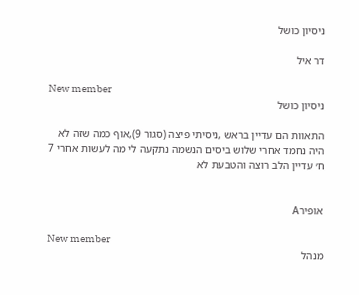ניסיון כושל

דר איל

New member
ניסיון כושל

התאוות הם עדיין בראש ,ניסיתי פיצה (סגור 9),אוף כמה שזה לא היה נחמד אחרי שלוש ביסים הנשמה נתקעה לי מה לעשות אחרי 7 ח׳ עדיין הלב רוצה והטבעת לא


אופירA

New member
מנהל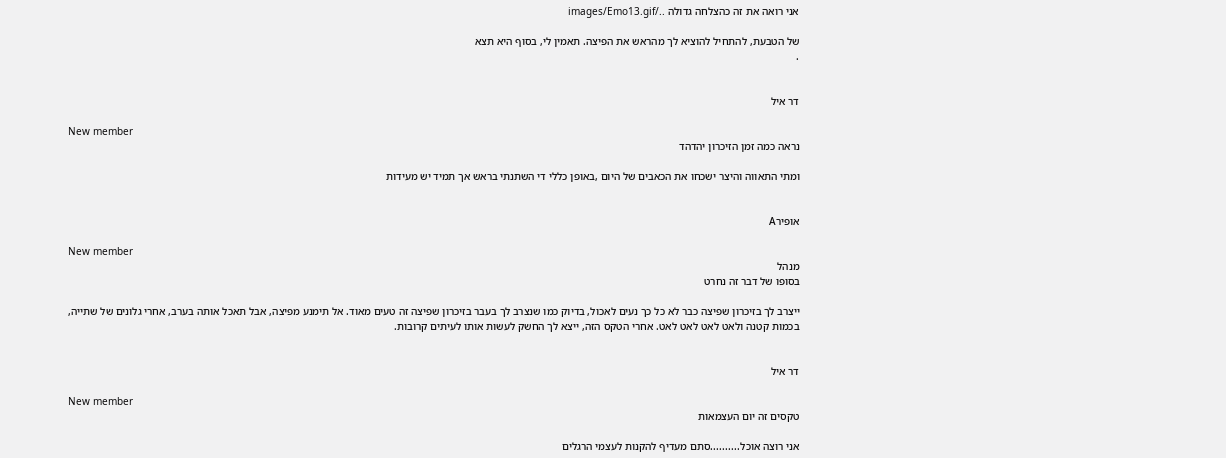אני רואה את זה כהצלחה גדולה ../images/Emo13.gif

של הטבעת, להתחיל להוציא לך מהראש את הפיצה. תאמין לי, בסוף היא תצא
.


דר איל

New member
נראה כמה זמן הזיכרון יהדהד

ומתי התאווה והיצר ישכחו את הכאבים של היום ,באופן כללי די השתנתי בראש אך תמיד יש מעידות


אופירA

New member
מנהל
בסופו של דבר זה נחרט

ייצרב לך בזיכרון שפיצה כבר לא כל כך נעים לאכול, בדיוק כמו שנצרב לך בעבר בזיכרון שפיצה זה טעים מאוד. אל תימנע מפיצה, אבל תאכל אותה בערב, אחרי גלונים של שתייה, בכמות קטנה ולאט לאט לאט לאט. אחרי הטקס הזה, ייצא לך החשק לעשות אותו לעיתים קרובות.


דר איל

New member
טקסים זה יום העצמאות

אני רוצה אוכל..........סתם מעדיף להקנות לעצמי הרגלים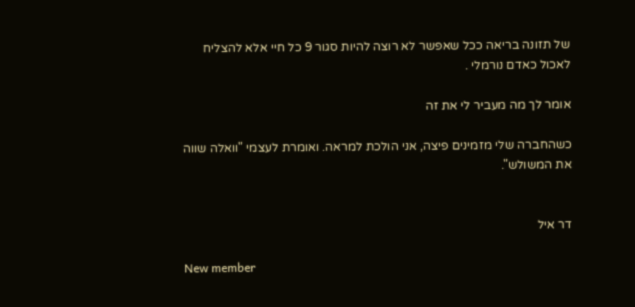של תזונה בריאה ככל שאפשר לא רוצה להיות סגור 9 כל חיי אלא להצליח לאכול כאדם נורמלי .

אומר לך מה מעביר לי את זה

כשהחברה שלי מזמינים פיצה, אני הולכת למראה. ואומרת לעצמי "וואלה שווה את המשולש".


דר איל

New member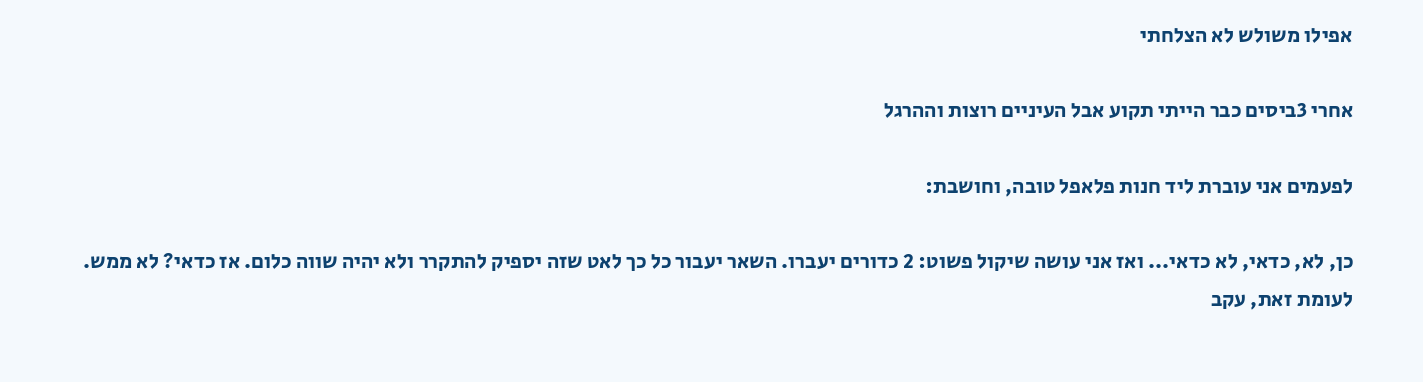אפילו משולש לא הצלחתי

אחרי 3ביסים כבר הייתי תקוע אבל העיניים רוצות וההרגל

לפעמים אני עוברת ליד חנות פלאפל טובה, וחושבת:

כן, לא, כדאי, לא כדאי... ואז אני עושה שיקול פשוט: 2 כדורים יעברו. השאר יעבור כל כך לאט שזה יספיק להתקרר ולא יהיה שווה כלום. אז כדאי? לא ממש. לעומת זאת, עקב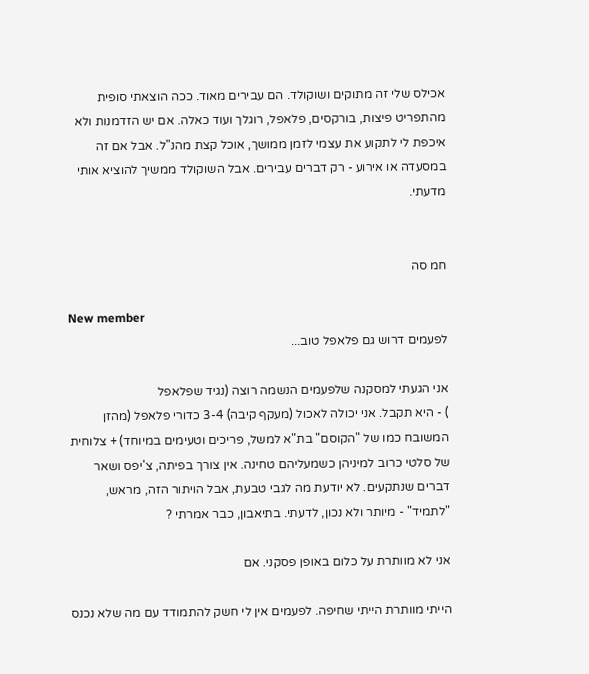אכילס שלי זה מתוקים ושוקולד. הם עבירים מאוד. ככה הוצאתי סופית מהתפריט פיצות, בורקסים, פלאפל, רוגלך ועוד כאלה. אם יש הזדמנות ולא איכפת לי לתקוע את עצמי לזמן ממושך, אוכל קצת מהנ"ל. אבל אם זה במסעדה או אירוע - רק דברים עבירים. אבל השוקולד ממשיך להוציא אותי מדעתי.


חמ סה

New member
לפעמים דרוש גם פלאפל טוב...

אני הגעתי למסקנה שלפעמים הנשמה רוצה (נגיד שפלאפל
) - היא תקבל. אני יכולה לאכול (מעקף קיבה) 3-4 כדורי פלאפל (מהזן המשובח כמו של "הקוסם" בת"א למשל, פריכים וטעימים במיוחד) + צלוחית של סלטי כרוב למיניהן כשמעליהם טחינה. אין צורך בפיתה, צ'יפס ושאר דברים שנתקעים. לא יודעת מה לגבי טבעת, אבל הויתור הזה, מראש, "לתמיד" - מיותר ולא נכון, לדעתי. בתיאבון, כבר אמרתי ?

אני לא מוותרת על כלום באופן פסקני. אם

הייתי מוותרת הייתי שחיפה. לפעמים אין לי חשק להתמודד עם מה שלא נכנס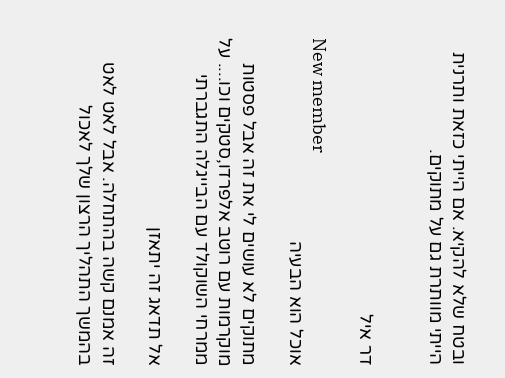ובטח שלא להקיא. אם הייתי כזאת ותרנית הייתי מוותרת גם על מתוקים.


דר איל

New member
אוכל הוא הבעיה

מתוקים לא עושים לי את זה אבל פסטות מוקרמות עם רוטב אלפרדו,סטקים וכו.... על ממרחי השוקולד עם הבייגלה התגברתי

אל תדאג זה יתאזן

זה אמנם קשה בהתחלה. אבל לאט לאט בהמשך התהליך הרצון שלך לאכול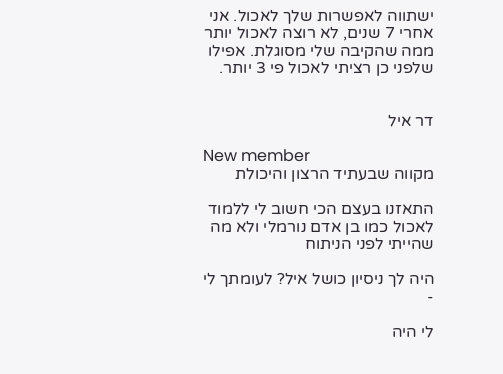ישתווה לאפשרות שלך לאכול. אני אחרי 7 שנים, לא רוצה לאכול יותר ממה שהקיבה שלי מסוגלת. אפילו שלפני כן רציתי לאכול פי 3 יותר.


דר איל

New member
מקווה שבעתיד הרצון והיכולת

התאזנו בעצם הכי חשוב לי ללמוד לאכול כמו בן אדם נורמלי ולא מה שהייתי לפני הניתוח

היה לך ניסיון כושל איל? לעומתך לי -

לי היה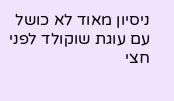ניסיון מאוד לא כושל עם עוגת שוקולד לפני חצי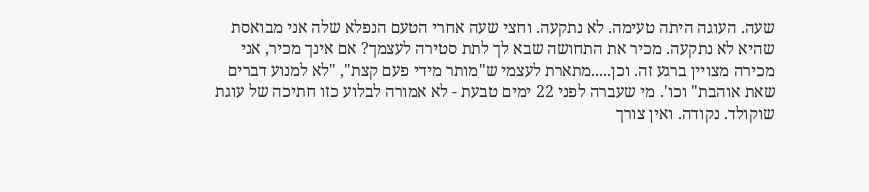שעה. העוגה היתה טעימה. לא נתקעה. וחצי שעה אחרי הטעם הנפלא שלה אני מבואסת שהיא לא נתקעה. מכיר את התחושה שבא לך לתת סטירה לעצמך? אם אינך מכיר, אני מכירה מצויין ברגע זה. וכן.....מתארת לעצמי ש"מותר מידי פעם קצת", "לא למנוע דברים שאת אוהבת" וכו'. מי שעברה לפני 22 ימים טבעת - לא אמורה לבלוע כזו חתיכה של עוגת שוקולד. נקודה. ואין צורך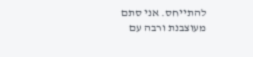להתייחס. אני סתם מעוצבנת ורבה עם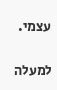עצמי.

למעלה